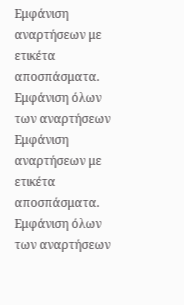Εμφάνιση αναρτήσεων με ετικέτα αποσπάσματα. Εμφάνιση όλων των αναρτήσεων
Εμφάνιση αναρτήσεων με ετικέτα αποσπάσματα. Εμφάνιση όλων των αναρτήσεων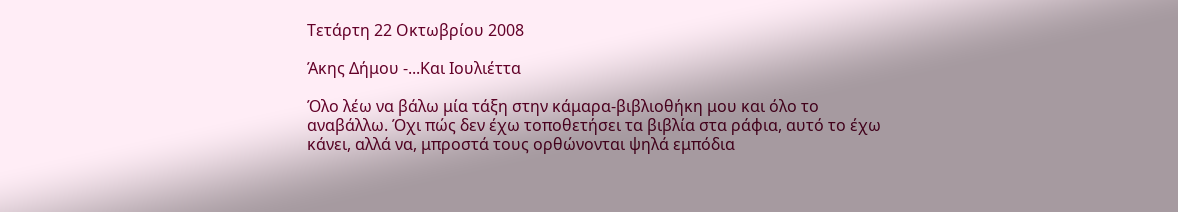Τετάρτη 22 Οκτωβρίου 2008

Άκης Δήμου -...Και Ιουλιέττα

Όλο λέω να βάλω μία τάξη στην κάμαρα-βιβλιοθήκη μου και όλο το αναβάλλω. Όχι πώς δεν έχω τοποθετήσει τα βιβλία στα ράφια, αυτό το έχω κάνει, αλλά να, μπροστά τους ορθώνονται ψηλά εμπόδια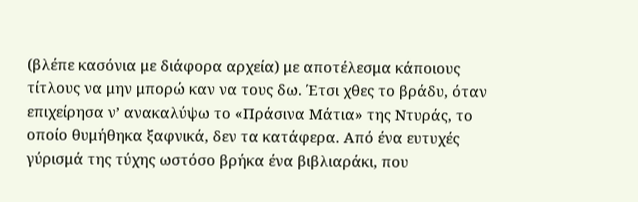(βλέπε κασόνια με διάφορα αρχεία) με αποτέλεσμα κάποιους τίτλους να μην μπορώ καν να τους δω. Έτσι χθες το βράδυ, όταν επιχείρησα ν’ ανακαλύψω το «Πράσινα Μάτια» της Ντυράς, το οποίο θυμήθηκα ξαφνικά, δεν τα κατάφερα. Από ένα ευτυχές γύρισμά της τύχης ωστόσο βρήκα ένα βιβλιαράκι, που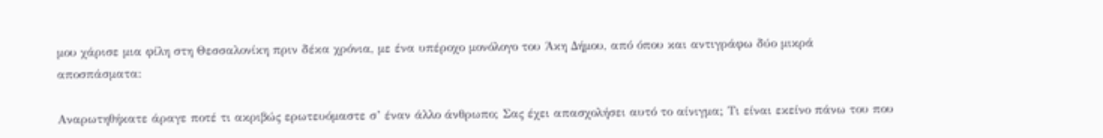μου χάρισε μια φίλη στη Θεσσαλονίκη πριν δέκα χρόνια, με ένα υπέροχο μονόλογο του Άκη Δήμου, από όπου και αντιγράφω δύο μικρά αποσπάσματα:

Αναρωτηθήκατε άραγε ποτέ τι ακριβώς ερωτευόμαστε σ’ έναν άλλο άνθρωπο; Σας έχει απασχολήσει αυτό το αίνιγμα; Τι είναι εκείνο πάνω του που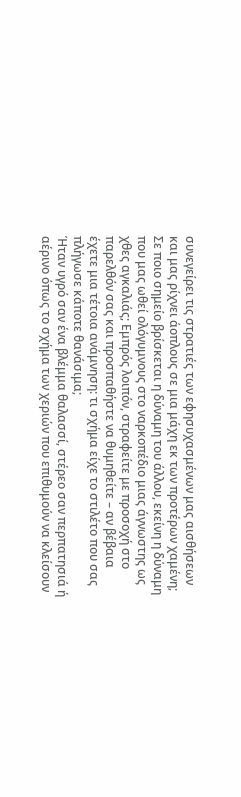συνεγείρει τις στρατιές των εφησυχασμένων μας αισθήσεων και μας ρίχνει άοπλους σε μια μάχη εκ των προτέρων χαμένη; Σε ποιο σημείο βρίσκεται η δύναμη του άλλου, εκείνη η δύναμη που μας ωθεί ολόγυμνους στο ναρκοπέδιο μιας άγνωστης ως χθες αγκαλιάς; Εμπρός λοιπόν, στραφείτε με προσοχή στο παρελθόν σας και προσπαθήστε να θυμηθείτε – αν βέβαια έχετε μια τέτοια ανάμνηση: τι σχήμα είχε το στιλέτο που σας πλήγωσε κάποτε θανάσιμα;
Ήταν υγρό σαν ένα βλέμμα θαλασσί, στέρεο σαν περπατησιά ή αέρινο όπως το σχήμα των χεριών που επιθυμούν να κλείσουν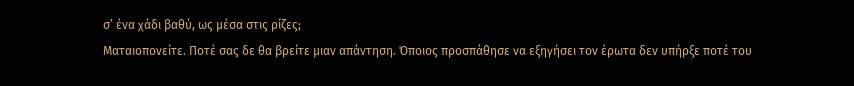σ’ ένα χάδι βαθύ, ως μέσα στις ρίζες;
Ματαιοπονείτε. Ποτέ σας δε θα βρείτε μιαν απάντηση. Όποιος προσπάθησε να εξηγήσει τον έρωτα δεν υπήρξε ποτέ του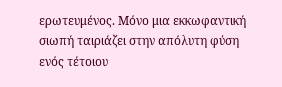ερωτευμένος. Μόνο μια εκκωφαντική σιωπή ταιριάζει στην απόλυτη φύση ενός τέτοιου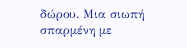δώρου. Μια σιωπή σπαρμένη με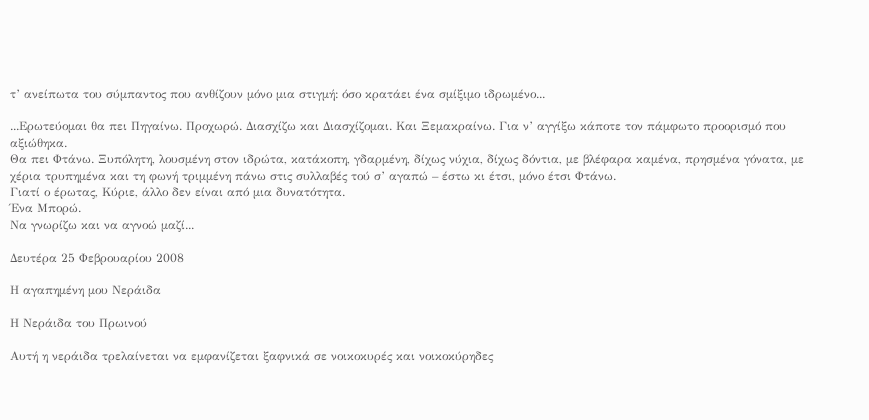τ’ ανείπωτα του σύμπαντος που ανθίζουν μόνο μια στιγμή: όσο κρατάει ένα σμίξιμο ιδρωμένο...

...Ερωτεύομαι θα πει Πηγαίνω. Προχωρώ. Διασχίζω και Διασχίζομαι. Και Ξεμακραίνω. Για ν’ αγγίξω κάποτε τον πάμφωτο προορισμό που αξιώθηκα.
Θα πει Φτάνω. Ξυπόλητη, λουσμένη στον ιδρώτα, κατάκοπη, γδαρμένη, δίχως νύχια, δίχως δόντια, με βλέφαρα καμένα, πρησμένα γόνατα, με χέρια τρυπημένα και τη φωνή τριμμένη πάνω στις συλλαβές τού σ’ αγαπώ – έστω κι έτσι, μόνο έτσι Φτάνω.
Γιατί ο έρωτας, Κύριε, άλλο δεν είναι από μια δυνατότητα.
Ένα Μπορώ.
Να γνωρίζω και να αγνοώ μαζί...

Δευτέρα 25 Φεβρουαρίου 2008

Η αγαπημένη μου Νεράιδα

Η Νεράιδα του Πρωινού

Αυτή η νεράιδα τρελαίνεται να εμφανίζεται ξαφνικά σε νοικοκυρές και νοικοκύρηδες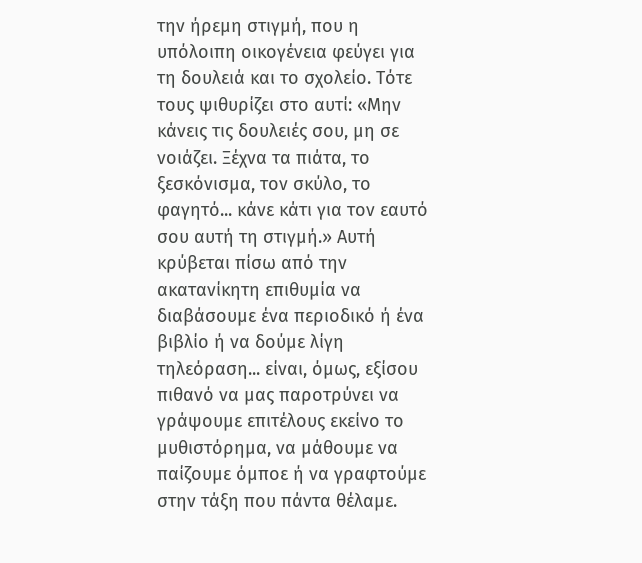την ήρεμη στιγμή, που η υπόλοιπη οικογένεια φεύγει για τη δουλειά και το σχολείο. Τότε τους ψιθυρίζει στο αυτί: «Μην κάνεις τις δουλειές σου, μη σε νοιάζει. Ξέχνα τα πιάτα, το ξεσκόνισμα, τον σκύλο, το φαγητό... κάνε κάτι για τον εαυτό σου αυτή τη στιγμή.» Αυτή κρύβεται πίσω από την ακατανίκητη επιθυμία να διαβάσουμε ένα περιοδικό ή ένα βιβλίο ή να δούμε λίγη τηλεόραση... είναι, όμως, εξίσου πιθανό να μας παροτρύνει να γράψουμε επιτέλους εκείνο το μυθιστόρημα, να μάθουμε να παίζουμε όμποε ή να γραφτούμε στην τάξη που πάντα θέλαμε.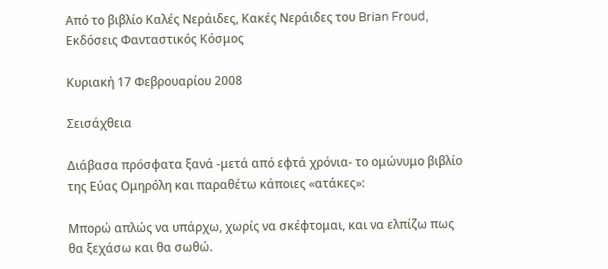Από το βιβλίο Καλές Νεράιδες, Κακές Νεράιδες του Brian Froud, Εκδόσεις Φανταστικός Κόσμος

Κυριακή 17 Φεβρουαρίου 2008

Σεισάχθεια

Διάβασα πρόσφατα ξανά -μετά από εφτά χρόνια- το ομώνυμο βιβλίο της Εύας Ομηρόλη και παραθέτω κάποιες «ατάκες»:

Μπορώ απλώς να υπάρχω, χωρίς να σκέφτομαι, και να ελπίζω πως θα ξεχάσω και θα σωθώ.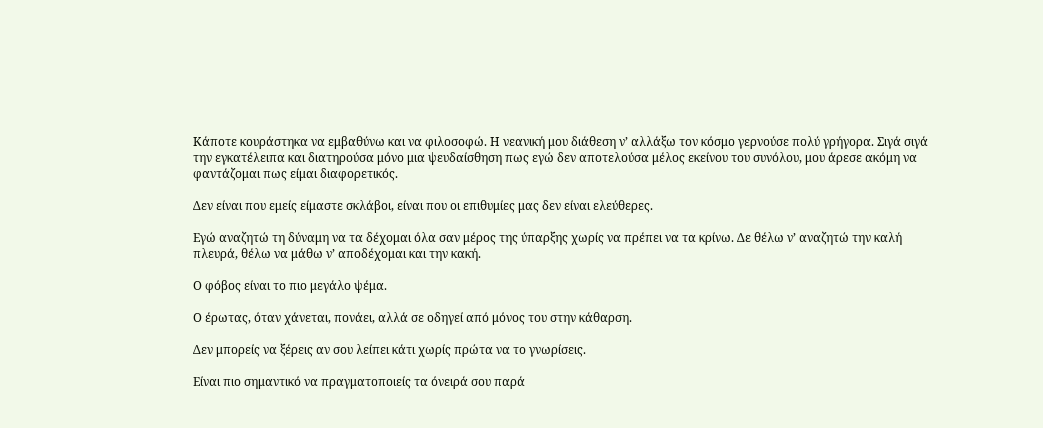Κάποτε κουράστηκα να εμβαθύνω και να φιλοσοφώ. Η νεανική μου διάθεση ν’ αλλάξω τον κόσμο γερνούσε πολύ γρήγορα. Σιγά σιγά την εγκατέλειπα και διατηρούσα μόνο μια ψευδαίσθηση πως εγώ δεν αποτελούσα μέλος εκείνου του συνόλου, μου άρεσε ακόμη να φαντάζομαι πως είμαι διαφορετικός.

Δεν είναι που εμείς είμαστε σκλάβοι, είναι που οι επιθυμίες μας δεν είναι ελεύθερες.

Εγώ αναζητώ τη δύναμη να τα δέχομαι όλα σαν μέρος της ύπαρξης χωρίς να πρέπει να τα κρίνω. Δε θέλω ν’ αναζητώ την καλή πλευρά, θέλω να μάθω ν’ αποδέχομαι και την κακή.

Ο φόβος είναι το πιο μεγάλο ψέμα.

Ο έρωτας, όταν χάνεται, πονάει, αλλά σε οδηγεί από μόνος του στην κάθαρση.

Δεν μπορείς να ξέρεις αν σου λείπει κάτι χωρίς πρώτα να το γνωρίσεις.

Είναι πιο σημαντικό να πραγματοποιείς τα όνειρά σου παρά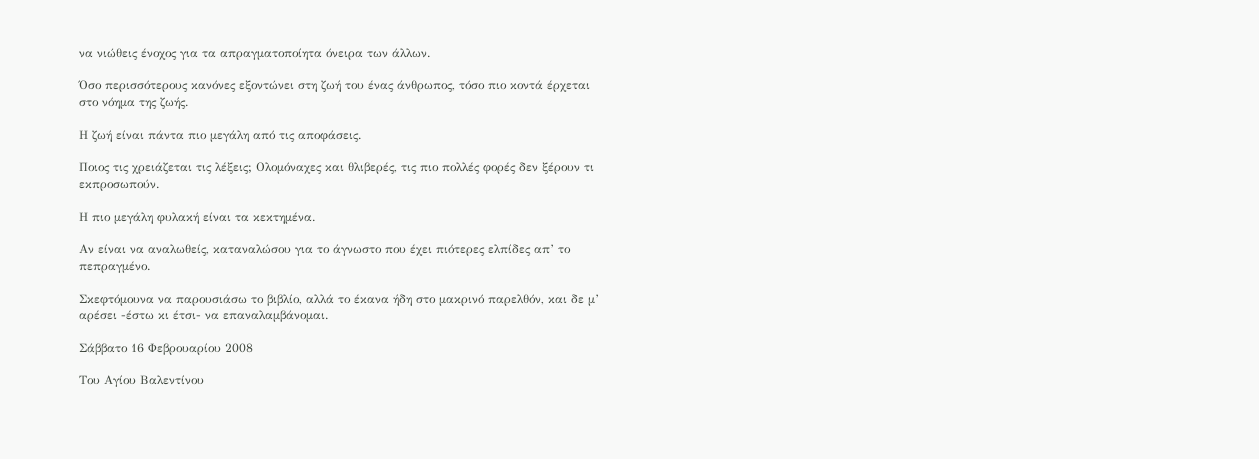να νιώθεις ένοχος για τα απραγματοποίητα όνειρα των άλλων.

Όσο περισσότερους κανόνες εξοντώνει στη ζωή του ένας άνθρωπος, τόσο πιο κοντά έρχεται στο νόημα της ζωής.

Η ζωή είναι πάντα πιο μεγάλη από τις αποφάσεις.

Ποιος τις χρειάζεται τις λέξεις; Ολομόναχες και θλιβερές, τις πιο πολλές φορές δεν ξέρουν τι εκπροσωπούν.

Η πιο μεγάλη φυλακή είναι τα κεκτημένα.

Αν είναι να αναλωθείς, καταναλώσου για το άγνωστο που έχει πιότερες ελπίδες απ’ το πεπραγμένο.

Σκεφτόμουνα να παρουσιάσω το βιβλίο, αλλά το έκανα ήδη στο μακρινό παρελθόν, και δε μ’ αρέσει -έστω κι έτσι- να επαναλαμβάνομαι.

Σάββατο 16 Φεβρουαρίου 2008

Του Αγίου Βαλεντίνου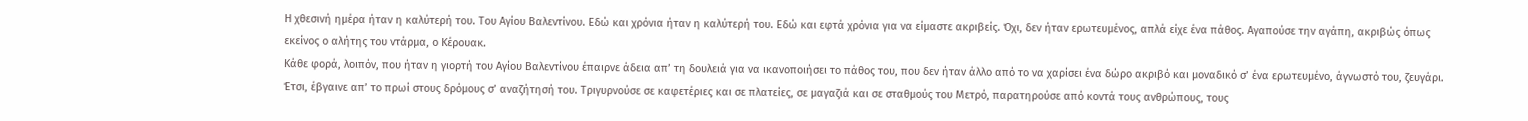Η χθεσινή ημέρα ήταν η καλύτερή του. Του Αγίου Βαλεντίνου. Εδώ και χρόνια ήταν η καλύτερή του. Εδώ και εφτά χρόνια για να είμαστε ακριβείς. Όχι, δεν ήταν ερωτευμένος, απλά είχε ένα πάθος. Αγαπούσε την αγάπη, ακριβώς όπως εκείνος ο αλήτης του ντάρμα, ο Κέρουακ.
Κάθε φορά, λοιπόν, που ήταν η γιορτή του Αγίου Βαλεντίνου έπαιρνε άδεια απ’ τη δουλειά για να ικανοποιήσει το πάθος του, που δεν ήταν άλλο από το να χαρίσει ένα δώρο ακριβό και μοναδικό σ’ ένα ερωτευμένο, άγνωστό του, ζευγάρι. Έτσι, έβγαινε απ’ το πρωί στους δρόμους σ’ αναζήτησή του. Τριγυρνούσε σε καφετέριες και σε πλατείες, σε μαγαζιά και σε σταθμούς του Μετρό, παρατηρούσε από κοντά τους ανθρώπους, τους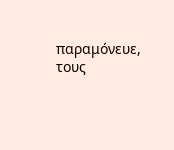παραμόνευε, τους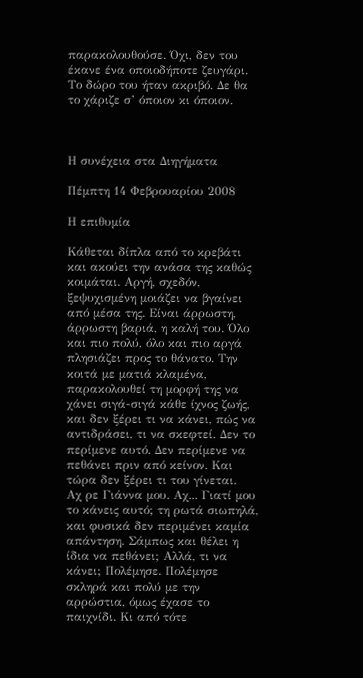παρακολουθούσε. Όχι, δεν του έκανε ένα οποιοδήποτε ζευγάρι. Το δώρο του ήταν ακριβό. Δε θα το χάριζε σ’ όποιον κι όποιον.



Η συνέχεια στα Διηγήματα

Πέμπτη 14 Φεβρουαρίου 2008

Η επιθυμία

Κάθεται δίπλα από το κρεβάτι και ακούει την ανάσα της καθώς κοιμάται. Αργή, σχεδόν, ξεψυχισμένη μοιάζει να βγαίνει από μέσα της. Είναι άρρωστη, άρρωστη βαριά, η καλή του. Όλο και πιο πολύ, όλο και πιο αργά πλησιάζει προς το θάνατο. Την κοιτά με ματιά κλαμένα, παρακολουθεί τη μορφή της να χάνει σιγά-σιγά κάθε ίχνος ζωής, και δεν ξέρει τι να κάνει, πώς να αντιδράσει, τι να σκεφτεί. Δεν το περίμενε αυτό. Δεν περίμενε να πεθάνει πριν από κείνον. Και τώρα δεν ξέρει τι του γίνεται.
Αχ ρε Γιάννα μου. Αχ... Γιατί μου το κάνεις αυτό; τη ρωτά σιωπηλά, και φυσικά δεν περιμένει καμία απάντηση. Σάμπως και θέλει η ίδια να πεθάνει; Αλλά, τι να κάνει; Πολέμησε. Πολέμησε σκληρά και πολύ με την αρρώστια, όμως έχασε το παιχνίδι. Κι από τότε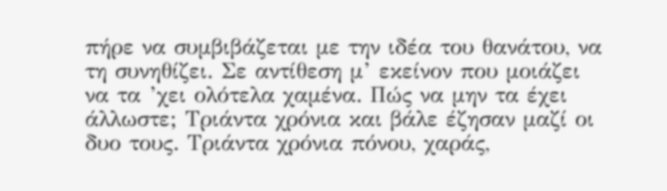πήρε να συμβιβάζεται με την ιδέα του θανάτου, να τη συνηθίζει. Σε αντίθεση μ’ εκείνον που μοιάζει να τα ’χει ολότελα χαμένα. Πώς να μην τα έχει άλλωστε; Τριάντα χρόνια και βάλε έζησαν μαζί οι δυο τους. Τριάντα χρόνια πόνου, χαράς,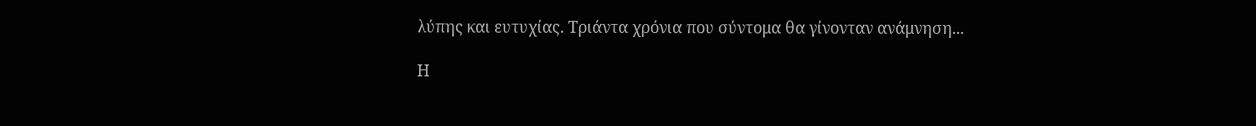λύπης και ευτυχίας. Τριάντα χρόνια που σύντομα θα γίνονταν ανάμνηση...

Η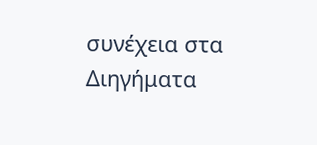συνέχεια στα Διηγήματα